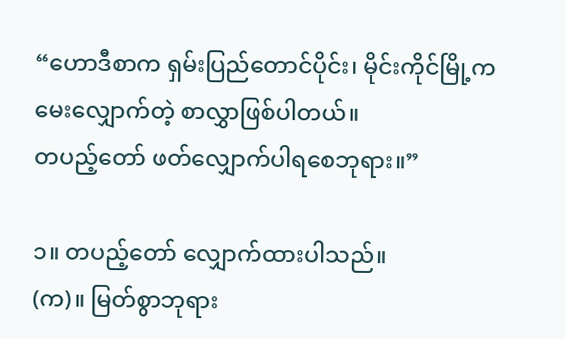“ဟောဒီစာက ရှမ်းပြည်တောင်ပိုင်း၊ မိုင်းကိုင်မြို့က
မေးလျှောက်တဲ့ စာလွှာဖြစ်ပါတယ်။
တပည့်တော် ဖတ်လျှောက်ပါရစေဘုရား။”

၁။ တပည့်တော် လျှောက်ထားပါသည်။
(က)။ မြတ်စွာဘုရား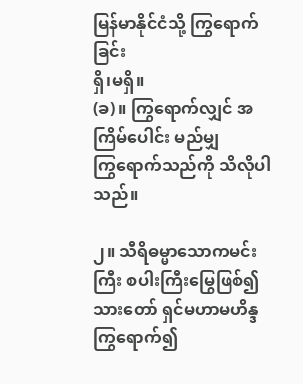မြန်မာနိုင်ငံသို့ ကြွရောက်ခြင်း
ရှိ၊မရှိ။
(ခ)။ ကြွရောက်လျှင် အကြိမ်ပေါင်း မည်မျှ
ကြွရောက်သည်ကို သိလိုပါသည်။

၂။ သီရိဓမ္မာသောကမင်းကြီး စပါးကြီးမြွေဖြစ်၍
သားတော် ရှင်မဟာမဟိန္ဒ ကြွရောက်၍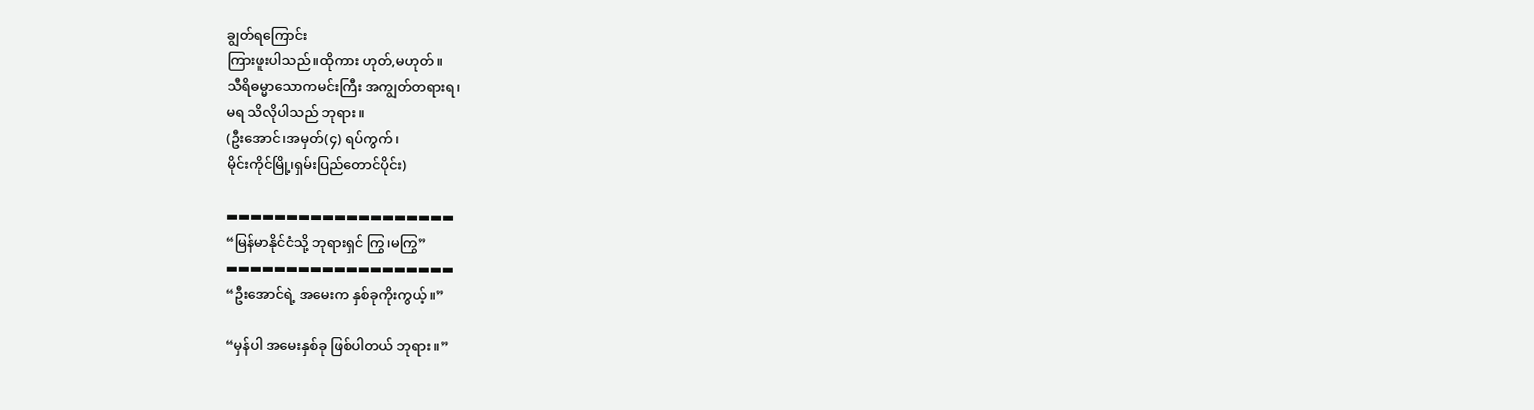ချွတ်ရကြောင်း
ကြားဖူးပါသည်။ထိုကား ဟုတ်,မဟုတ်။
သီရိဓမ္မာသောကမင်းကြီး အကျွတ်တရားရ၊
မရ သိလိုပါသည် ဘုရား။
(ဦးအောင်၊အမှတ်(၄) ရပ်ကွက်၊
မိုင်းကိုင်မြို့၊ရှမ်းပြည်တောင်ပိုင်း)

▬▬▬▬▬▬▬▬▬▬▬▬▬▬▬▬▬▬▬
“မြန်မာနိုင်ငံသို့ ဘုရားရှင် ကြွ၊မကြွ”
▬▬▬▬▬▬▬▬▬▬▬▬▬▬▬▬▬▬▬
“ဦးအောင်ရဲ့ အမေးက နှစ်ခုကိုးကွယ့်။”

“မှန်ပါ အမေးနှစ်ခု ဖြစ်ပါတယ် ဘုရား။”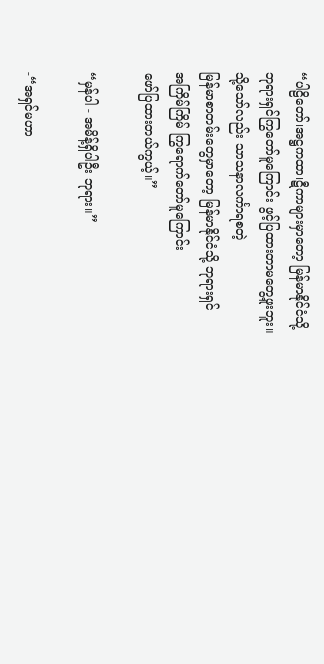“ပါဠိတော်၊အဋ္ဌကထာ၊ဋီကာများမှာတော့ မြန်မာနိုင်ငံသို့
ဘုရားရှင်ကြွတော်မူကြောင်း ဖွင့်ပြထားတာမတွေ့ဖူးဘူး။
သို့သော်လည်း သာသနာလင်္ကာရစတဲ့
မြန်မာစာတမ်းတွေမှာတော့ မြန်မာနိုင်ငံသို့ ဘုရားရှင်
အကြိမ်ကြိမ် ကြွရောက်တော်မူကြောင်း
ဖော်ပြထားတယ်ကွယ့်။”

“မှန်ပါ - အမိန့်ရှိပါဦး ဘုရား။”

-“အရှင်မဟာ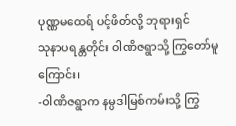ပုဏ္ဏမထေရ် ပင့်ဖိတ်လို့ ဘုရားရှင်
သုနာပရန္တတိုင်း ဝါဏိဇရွာသို့ ကြွတော်မူကြောင်း၊
-ဝါဏိဇရွာက နမ္ပဒါမြစ်ကမ်းသို့ ကြွ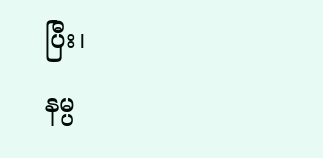ပြီး၊
နမ္ပ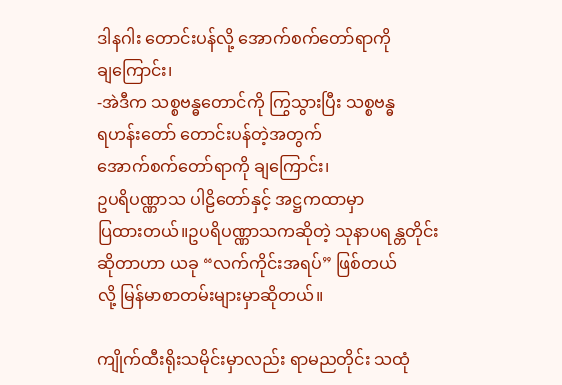ဒါနဂါး တောင်းပန်လို့ အောက်စက်တော်ရာကို
ချကြောင်း၊
-အဲဒီက သစ္စဗန္ဓတောင်ကို ကြွသွားပြီး သစ္စဗန္ဓ
ရဟန်းတော် တောင်းပန်တဲ့အတွက်
အောက်စက်တော်ရာကို ချကြောင်း၊
ဥပရိပဏ္ဏာသ ပါဠိတော်နှင့် အဋ္ဌကထာမှာ
ပြထားတယ်။ဥပရိပဏ္ဏာသကဆိုတဲ့ သုနာပရန္တတိုင်း
ဆိုတာဟာ ယခု “လက်ကိုင်းအရပ်” ဖြစ်တယ်
လို့ မြန်မာစာတမ်းများမှာဆိုတယ်။

ကျိုက်ထီးရိုးသမိုင်းမှာလည်း ရာမညတိုင်း သထုံ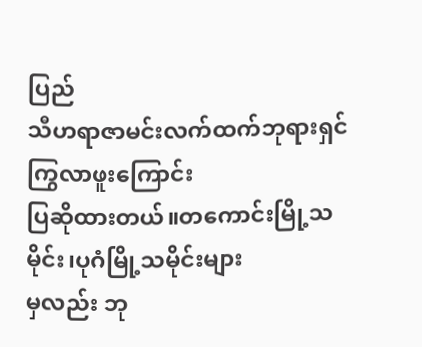ပြည်
သီဟရာဇာမင်းလက်ထက်ဘုရားရှင် ကြွလာဖူးကြောင်း
ပြဆိုထားတယ်။တကောင်းမြို့သမိုင်း၊ပုဂံမြို့သမိုင်းများ
မှလည်း ဘု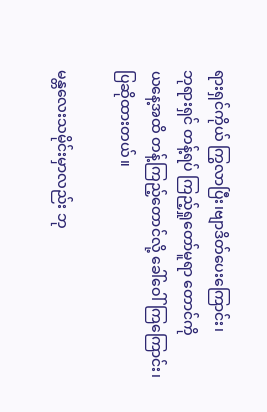ရားရှင်ကိုယ် ကြွလာပြီး၊ဗျာဒိတ်ပေးကြောင်း၊
ဘုရားရှင် တန့်ရပ် ကြည့်ရှုတော်မူရာ တောင်ကို
ယနေ့အထိ တန့်ကြည့်တောင်လို့ ခေါ်ဝေါ်ကြကြောင်း၊
ပြဆိုထားတယ်။

မန္တလေးသမိုင်းမှာလည်း ဘု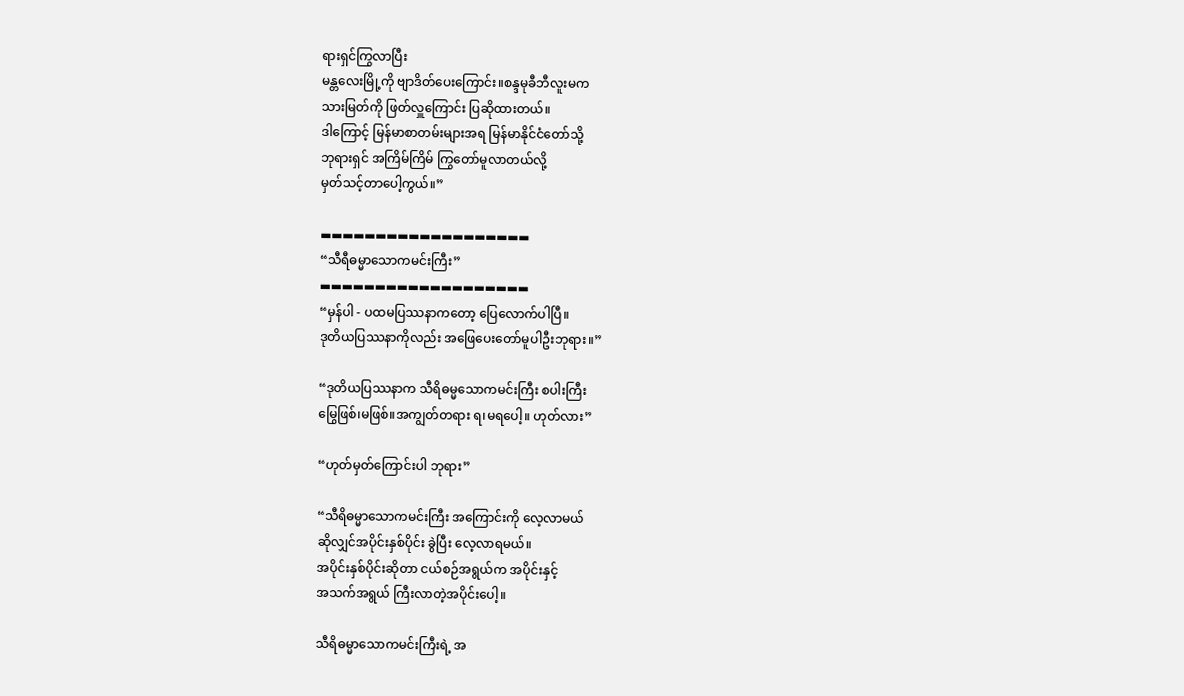ရားရှင်ကြွလာပြီး
မန္တလေးမြို့ကို ဗျာဒိတ်ပေးကြောင်း။စန္ဒမုခီဘီလူးမက
သားမြတ်ကို ဖြတ်လှူကြောင်း ပြဆိုထားတယ်။
ဒါကြောင့် မြန်မာစာတမ်းများအရ မြန်မာနိုင်ငံတော်သို့
ဘုရားရှင် အကြိမ်ကြိမ် ကြွတော်မူလာတယ်လို့
မှတ်သင့်တာပေါ့ကွယ်။”

▬▬▬▬▬▬▬▬▬▬▬▬▬▬▬▬▬▬▬
“သီရီဓမ္မာသောကမင်းကြီး”
▬▬▬▬▬▬▬▬▬▬▬▬▬▬▬▬▬▬▬
“မှန်ပါ - ပထမပြဿနာကတော့ ပြေလောက်ပါပြီ။
ဒုတိယပြဿနာကိုလည်း အဖြေပေးတော်မူပါဦးဘုရား။”

“ဒုတိယပြဿနာက သီရိဓမ္မသောကမင်းကြီး စပါးကြီး
မြွေဖြစ်၊မဖြစ်။အကျွတ်တရား ရ၊မရပေါ့။ ဟုတ်လား”

“ဟုတ်မှတ်ကြောင်းပါ ဘုရား”

“သီရိဓမ္မာသောကမင်းကြီး အကြောင်းကို လေ့လာမယ်
ဆိုလျှင်အပိုင်းနှစ်ပိုင်း ခွဲပြီး လေ့လာရမယ်။
အပိုင်းနှစ်ပိုင်းဆိုတာ ငယ်စဉ်အရွယ်က အပိုင်းနှင့်
အသက်အရွယ် ကြီးလာတဲ့အပိုင်းပေါ့။

သီရိဓမ္မာသောကမင်းကြီးရဲ့ အ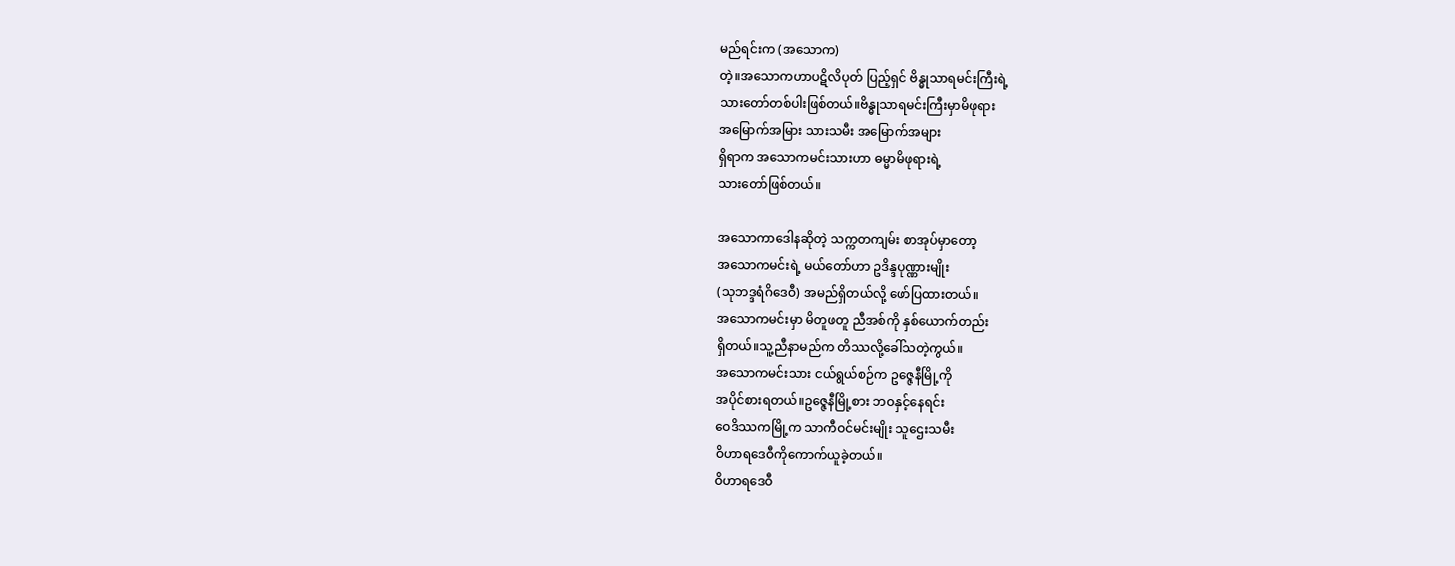မည်ရင်းက (အသောက)
တဲ့။အသောကဟာပဋိလိပုတ် ပြည့်ရှင် ဗိန္ဓုသာရမင်းကြီးရဲ့
သားတော်တစ်ပါးဖြစ်တယ်။ဗိန္ဓုသာရမင်းကြီးမှာမိဖုရား
အမြောက်အမြား သားသမီး အမြောက်အများ
ရှိရာက အသောကမင်းသားဟာ ဓမ္မာမိဖုရားရဲ့
သားတော်ဖြစ်တယ်။

အသောကာဒေါနဆိုတဲ့ သက္ကတကျမ်း စာအုပ်မှာတော့
အသောကမင်းရဲ့ မယ်တော်ဟာ ဥဒိန္ဒပုဏ္ဏားမျိုး
(သုဘဒ္ဒရံဂိဒေဝီ) အမည်ရှိတယ်လို့ ဖော်ပြထားတယ်။
အသောကမင်းမှာ မိတူဖတူ ညီအစ်ကို နှစ်ယောက်တည်း
ရှိတယ်။သူ့ညီနာမည်က တိဿလို့ခေါ်သတဲ့ကွယ်။
အသောကမင်းသား ငယ်ရွယ်စဉ်က ဥဇ္ဇေနီမြို့ကို
အပိုင်စားရတယ်။ဥဇ္ဇေနီမြို့စား ဘဝနှင့်နေရင်း
ဝေဒိဿကမြို့က သာကီဝင်မင်းမျိုး သူဌေးသမီး
ဝိဟာရဒေဝီကိုကောက်ယူခဲ့တယ်။
ဝိဟာရဒေဝီ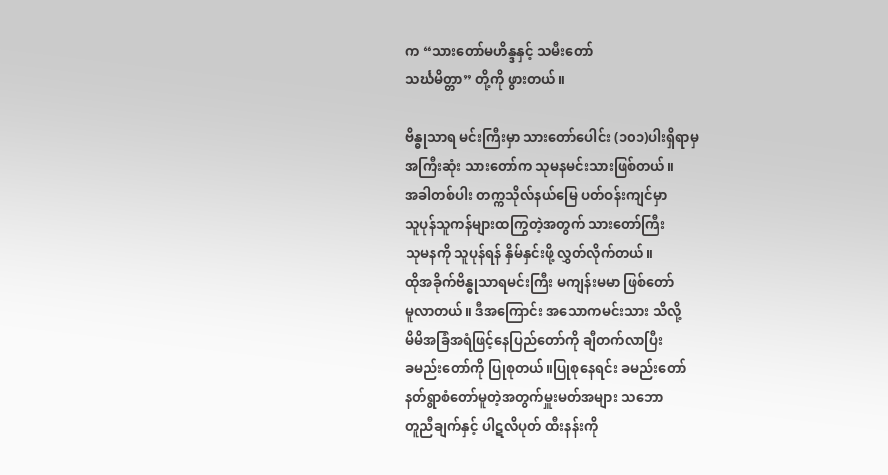က “သားတော်မဟိန္ဒနှင့် သမီးတော်
သင်္ဃမိတ္တာ” တို့ကို ဖွားတယ်။

ဗိန္ဓုသာရ မင်းကြီးမှာ သားတော်ပေါင်း (၁၀၁)ပါးရှိရာမှ
အကြီးဆုံး သားတော်က သုမနမင်းသားဖြစ်တယ်။
အခါတစ်ပါး တက္ကသိုလ်နယ်မြေ ပတ်ဝန်းကျင်မှာ
သူပုန်သူကန်များထကြွတဲ့အတွက် သားတော်ကြီး
သုမနကို သူပုန်ရန် နှိမ်နှင်းဖို့ လွှတ်လိုက်တယ်။
ထိုအခိုက်ဗိန္ဓုသာရမင်းကြီး မကျန်းမမာ ဖြစ်တော်
မူလာတယ်။ ဒီအကြောင်း အသောကမင်းသား သိလို့
မိမိအခြံအရံဖြင့်နေပြည်တော်ကို ချီတက်လာပြီး
ခမည်းတော်ကို ပြုစုတယ်။ပြုစုနေရင်း ခမည်းတော်
နတ်ရွာစံတော်မူတဲ့အတွက်မှူးမတ်အများ သဘော
တူညီချက်နှင့် ပါဋလိပုတ် ထီးနန်းကို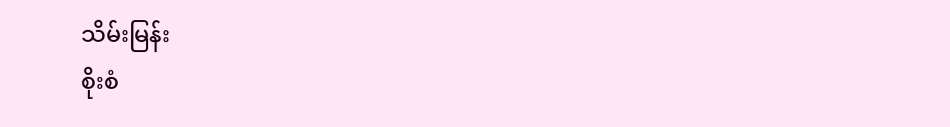သိမ်းမြန်း
စိုးစံ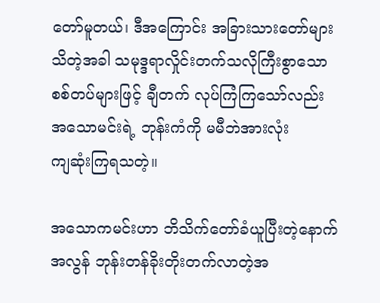တော်မူတယ်၊ ဒီအကြောင်း အခြားသားတော်များ
သိတဲ့အခါ သမုဒ္ဒရာလှိုင်းတက်သလိုကြီးစွာသော
စစ်တပ်များဖြင့် ချီတက် လုပ်ကြံကြသော်လည်း
အသောမင်းရဲ့ ဘုန်းကံကို မမီဘဲအားလုံး
ကျဆုံးကြရသတဲ့။

အသောကမင်းဟာ ဘိသိက်တော်ခံယူပြီးတဲ့နောက်
အလွန် ဘုန်းတန်ခိုးတိုးတက်လာတဲ့အ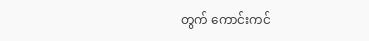တွက် ကောင်းကင်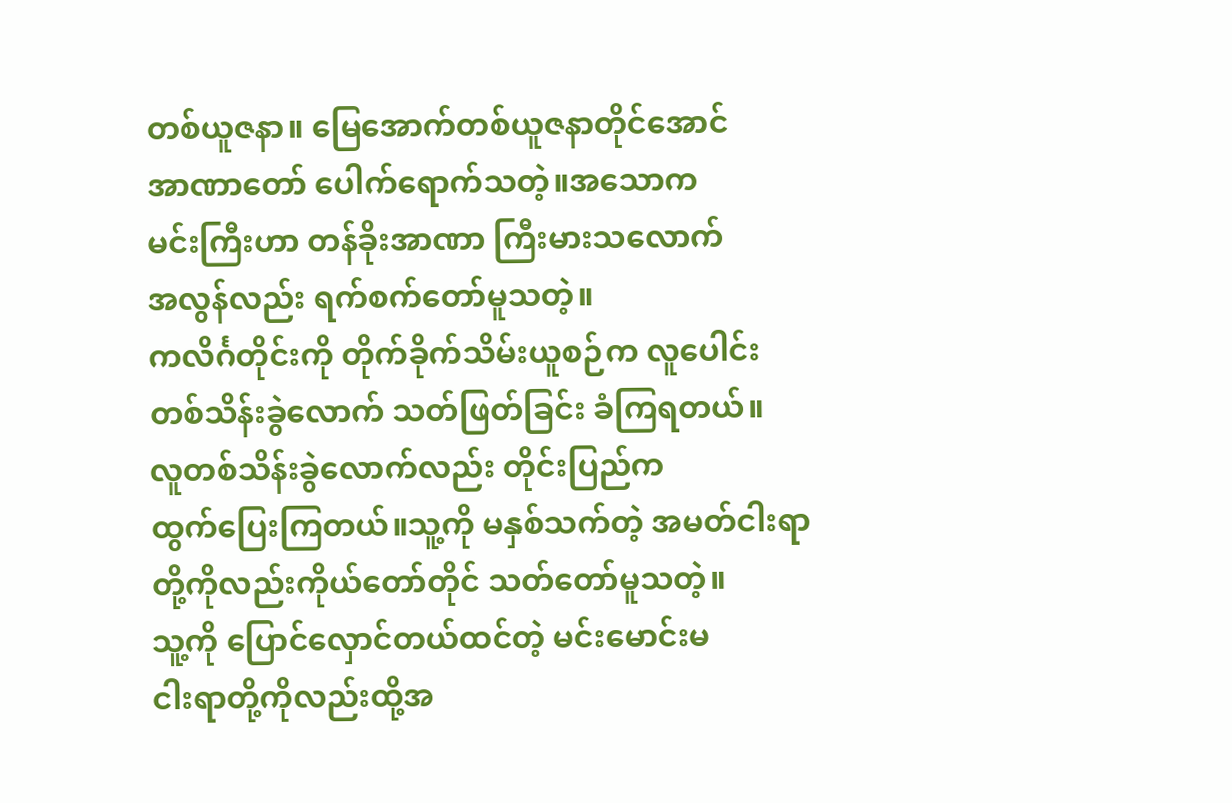တစ်ယူဇနာ။ မြေအောက်တစ်ယူဇနာတိုင်အောင်
အာဏာတော် ပေါက်ရောက်သတဲ့။အသောက
မင်းကြီးဟာ တန်ခိုးအာဏာ ကြီးမားသလောက်
အလွန်လည်း ရက်စက်တော်မူသတဲ့။
ကလိင်္ဂတိုင်းကို တိုက်ခိုက်သိမ်းယူစဉ်က လူပေါင်း
တစ်သိန်းခွဲလောက် သတ်ဖြတ်ခြင်း ခံကြရတယ်။
လူတစ်သိန်းခွဲလောက်လည်း တိုင်းပြည်က
ထွက်ပြေးကြတယ်။သူ့ကို မနှစ်သက်တဲ့ အမတ်ငါးရာ
တို့ကိုလည်းကိုယ်တော်တိုင် သတ်တော်မူသတဲ့။
သူ့ကို ပြောင်လှောင်တယ်ထင်တဲ့ မင်းမောင်းမ
ငါးရာတို့ကိုလည်းထို့အ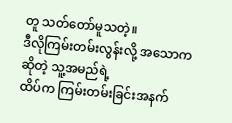တူ သတ်တော်မူသတဲ့။
ဒီလိုကြမ်းတမ်းလွန်းလို့ အသောကဆိုတဲ့ သူ့အမည်ရဲ့
ထိပ်က ကြမ်းတမ်းခြင်းအနက်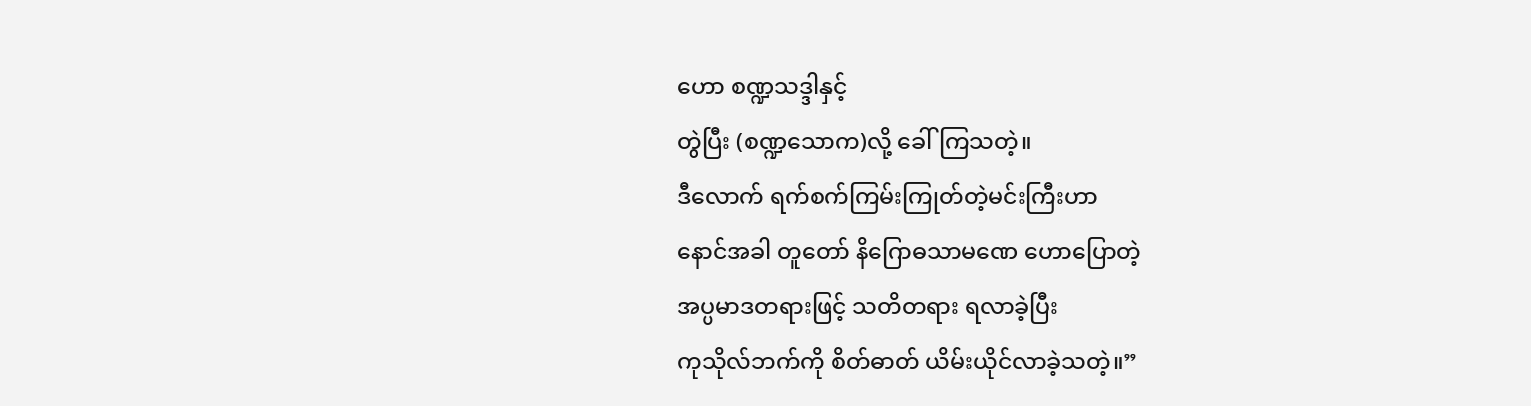ဟော စဏ္ဍသဒ္ဒါနှင့်
တွဲပြီး (စဏ္ဍသောက)လို့ ခေါ်ကြသတဲ့။
ဒီလောက် ရက်စက်ကြမ်းကြုတ်တဲ့မင်းကြီးဟာ
နောင်အခါ တူတော် နိဂြောဓသာမဏေ ဟောပြောတဲ့
အပ္ပမာဒတရားဖြင့် သတိတရား ရလာခဲ့ပြီး
ကုသိုလ်ဘက်ကို စိတ်ဓာတ် ယိမ်းယိုင်လာခဲ့သတဲ့။”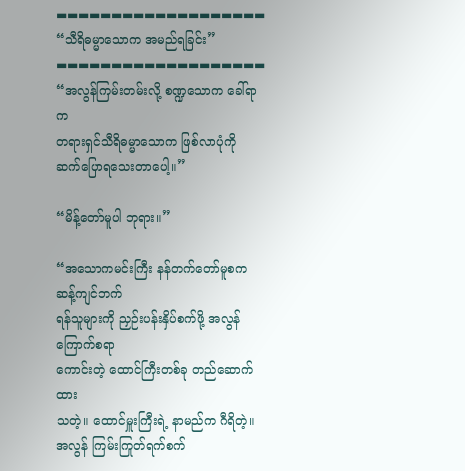▬▬▬▬▬▬▬▬▬▬▬▬▬▬▬▬▬▬▬
“သီရိဓမ္မာသောက အမည်ရခြင်း”
▬▬▬▬▬▬▬▬▬▬▬▬▬▬▬▬▬▬▬
“အလွန်ကြမ်းတမ်းလို့ စဏ္ဍသောက ခေါ်ရာက
တရားရှင်သီရိဓမ္မာသောက ဖြစ်လာပုံကို
ဆက်ပြောရသေးတာပေါ့။”

“မိန့်တော်မူပါ ဘုရား။”

“အသောကမင်းကြီး နန်တက်တော်မူစက ဆန့်ကျင်ဘက်
ရန်သူများကို ညှဉ်းပန်းနှိပ်စက်ဖို့ အလွန်ကြောက်စရာ
ကောင်းတဲ့ ထောင်ကြီးတစ်ခု တည်ဆောက်ထား
သတဲ့။ ထောင်မှူးကြီးရဲ့ နာမည်က ဂီရိတဲ့။
အလွန် ကြမ်းကြုတ်ရက်စက်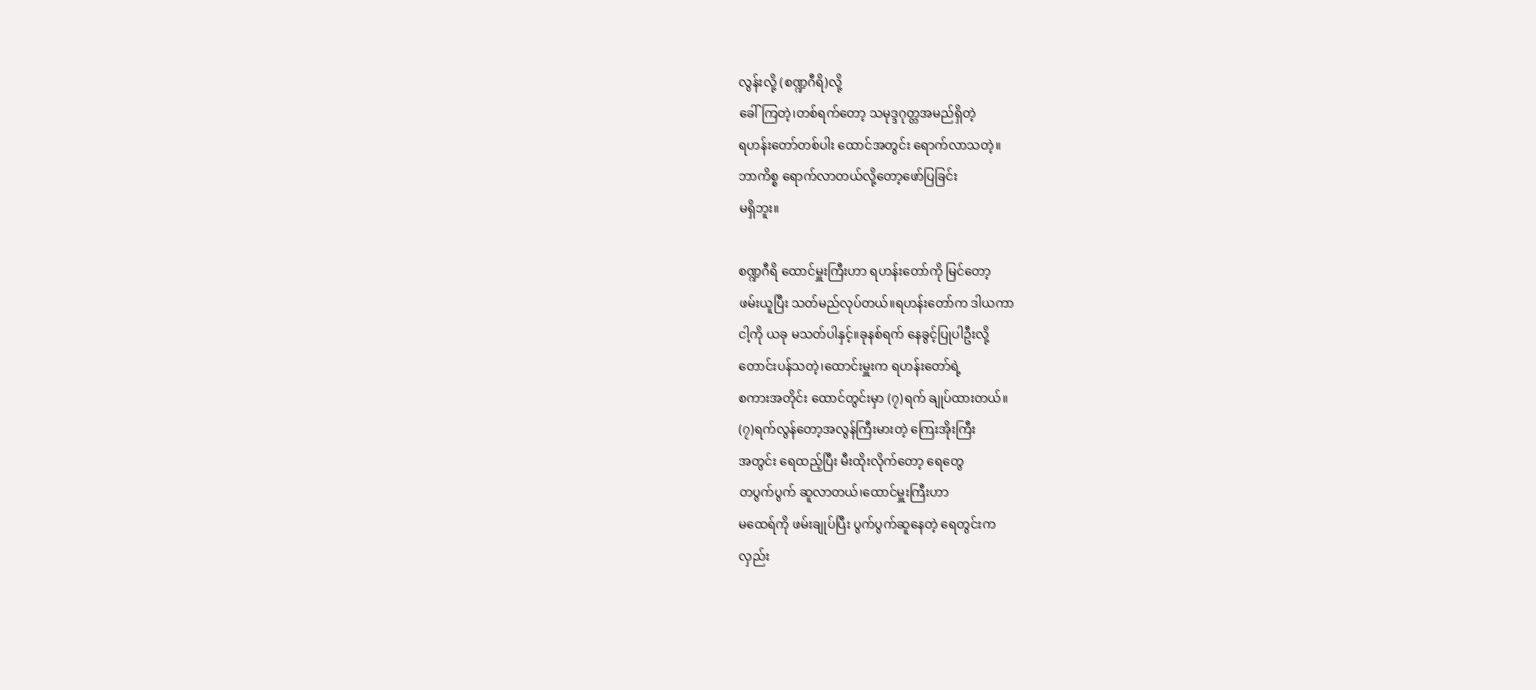လွန်းလို့ (စဏ္ဍဂီရိ)လို့
ခေါ်ကြတဲ့၊တစ်ရက်တော့ သမုဒ္ဒဂုတ္တအမည်ရှိတဲ့
ရဟန်းတော်တစ်ပါး ထောင်အတွင်း ရောက်လာသတဲ့။
ဘာကိစ္စ ရောက်လာတယ်လို့တော့ဖော်ပြခြင်း
မရှိဘူး။

စဏ္ဍဂီရိ ထောင်မှူးကြီးဟာ ရဟန်းတော်ကို မြင်တော့
ဖမ်းယူပြီး သတ်မည်လုပ်တယ်။ရဟန်းတော်က ဒါယကာ
ငါ့ကို ယခု မသတ်ပါနှင့်။ခုနစ်ရက် နေခွင့်ပြုပါဦးလို့
တောင်းပန်သတဲ့၊ထောင်းမှူးက ရဟန်းတော်ရဲ့
စကားအတိုင်း ထောင်တွင်းမှာ (၇)ရက် ချုပ်ထားတယ်။
(၇)ရက်လွန်တော့အလွန်ကြီးမားတဲ့ ကြေးအိုးကြီး
အတွင်း ရေထည့်ပြီး မီးထိုးလိုက်တော့ ရေတွေ
တပွက်ပွက် ဆူလာတယ်၊ထောင်မှူးကြီးဟာ
မထေရ်ကို ဖမ်းချုပ်ပြီး ပွက်ပွက်ဆူနေတဲ့ ရေတွင်းက
လှည်း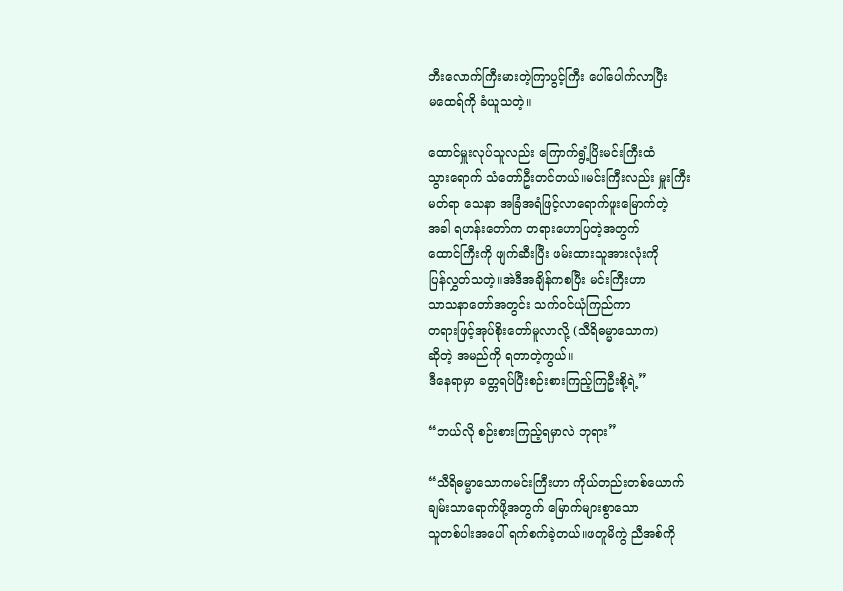ဘီးလောက်ကြီးမားတဲ့ကြာပွင့်ကြီး ပေါ်ပေါက်လာပြီး
မထေရ်ကို ခံယူသတဲ့။

ထောင်မှူးလုပ်သူလည်း ကြောက်ရွံ့ပြိးမင်းကြီးထံ
သွားရောက် သံတော်ဦးတင်တယ်။မင်းကြီးလည်း မှူးကြီး
မတ်ရာ သေနာ အခြံအရံဖြင့်လာရောက်ဖူးမြောက်တဲ့
အခါ ရဟန်းတော်က တရားဟောပြတဲ့အတွက်
ထောင်ကြီးကို ဖျက်ဆီးပြီး ဖမ်းထားသူအားလုံးကို
ပြန်လွှတ်သတဲ့။အဲဒီအချိန်ကစပြီး မင်းကြီးဟာ
သာသနာတော်အတွင်း သက်ဝင်ယုံကြည်ကာ
တရားဖြင့်အုပ်စိုးတော်မူလာလို့ (သီရိဓမ္မာသောက)
ဆိုတဲ့ အမည်ကို ရတာတဲ့ကွယ်။
ဒီနေရာမှာ ခတ္တရပ်ပြီးစဉ်းစားကြည့်ကြဦးစို့ရဲ့”

“ဘယ်လို စဉ်းစားကြည့်ရမှာလဲ ဘုရား”

“သီရိဓမ္မာသောကမင်းကြီးဟာ ကိုယ်တည်းတစ်ယောက်
ချမ်းသာရောက်ဖို့အတွက် မြောက်များစွာသော
သူတစ်ပါးအပေါ် ရက်စက်ခဲ့တယ်။ဖတူမိကွဲ ညီအစ်ကို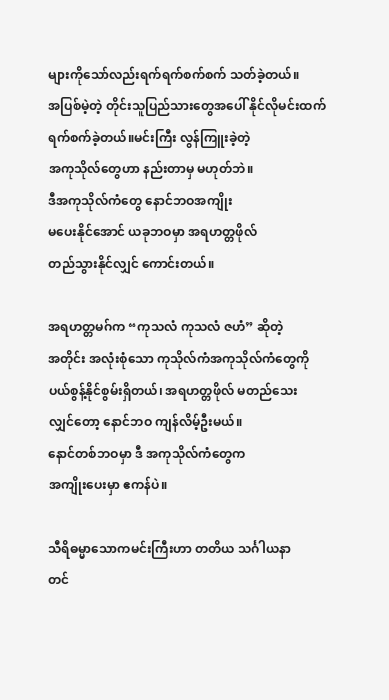များကိုသော်လည်းရက်ရက်စက်စက် သတ်ခဲ့တယ်။
အပြစ်မဲ့တဲ့ တိုင်းသူပြည်သားတွေအပေါ် နိုင်လိုမင်းထက်
ရက်စက်ခဲ့တယ်။မင်းကြီး လွန်ကြူးခဲ့တဲ့
အကုသိုလ်တွေဟာ နည်းတာမှ မဟုတ်ဘဲ။
ဒီအကုသိုလ်ကံတွေ နောင်ဘဝအကျိုး
မပေးနိုင်အောင် ယခုဘဝမှာ အရဟတ္တဖိုလ်
တည်သွားနိုင်လျှင် ကောင်းတယ်။

အရဟတ္တမဂ်က “ကုသလံ ကုသလံ ဇဟံ” ဆိုတဲ့
အတိုင်း အလုံးစုံသော ကုသိုလ်ကံအကုသိုလ်ကံတွေကို
ပယ်စွန့်နိုင်စွမ်းရှိတယ်၊ အရဟတ္တဖိုလ် မတည်သေး
လျှင်တော့ နောင်ဘဝ ကျန်လိမ့်ဦးမယ်။
နောင်တစ်ဘဝမှာ ဒီ အကုသိုလ်ကံတွေက
အကျိုးပေးမှာ ဧကန်ပဲ။

သီရိဓမ္မာသောကမင်းကြီးဟာ တတိယ သင်္ဂါယနာ
တင်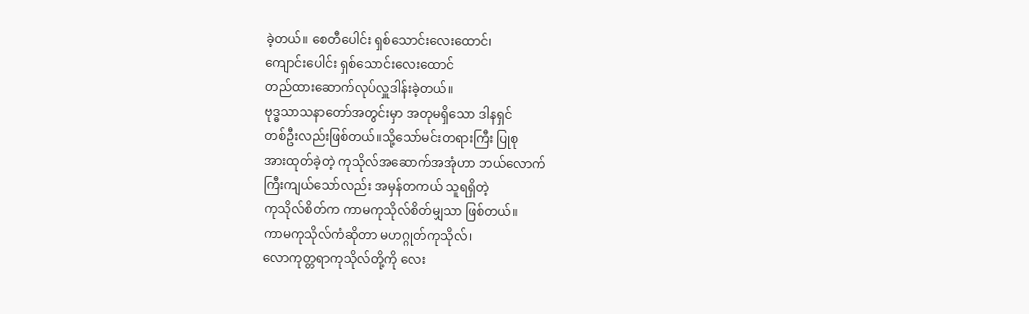ခဲ့တယ်။ စေတီပေါင်း ရှစ်သောင်းလေးထောင်၊
ကျောင်းပေါင်း ရှစ်သောင်းလေးထောင်
တည်ထားဆောက်လုပ်လှူဒါန်းခဲ့တယ်။
ဗုဒ္ဓသာသနာတော်အတွင်းမှာ အတုမရှိသော ဒါနရှင်
တစ်ဦးလည်းဖြစ်တယ်။သို့သော်မင်းတရားကြီး ပြုစု
အားထုတ်ခဲ့တဲ့ ကုသိုလ်အဆောက်အအုံဟာ ဘယ်လောက်
ကြီးကျယ်သော်လည်း အမှန်တကယ် သူရရှိတဲ့
ကုသိုလ်စိတ်က ကာမကုသိုလ်စိတ်မျှသာ ဖြစ်တယ်။
ကာမကုသိုလ်ကံဆိုတာ မဟဂ္ဂုတ်ကုသိုလ်၊
လောကုတ္တရာကုသိုလ်တို့ကို လေး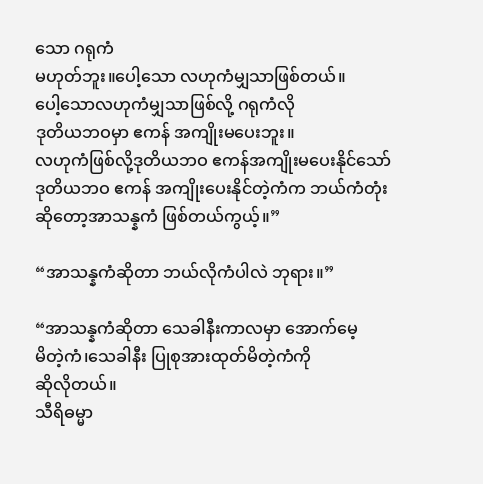သော ဂရုကံ
မဟုတ်ဘူး။ပေါ့သော လဟုကံမျှသာဖြစ်တယ်။
ပေါ့သောလဟုကံမျှသာဖြစ်လို့ ဂရုကံလို
ဒုတိယဘဝမှာ ဧကန် အကျိုးမပေးဘူး။
လဟုကံဖြစ်လို့ဒုတိယဘဝ ဧကန်အကျိုးမပေးနိုင်သော်
ဒုတိယဘဝ ဧကန် အကျိုးပေးနိုင်တဲ့ကံက ဘယ်ကံတုံး
ဆိုတော့အာသန္နကံ ဖြစ်တယ်ကွယ့်။”

“အာသန္နကံဆိုတာ ဘယ်လိုကံပါလဲ ဘုရား။”

“အာသန္နကံဆိုတာ သေခါနီးကာလမှာ အောက်မေ့
မိတဲ့ကံ၊သေခါနီး ပြုစုအားထုတ်မိတဲ့ကံကို
ဆိုလိုတယ်။
သီရိဓမ္မာ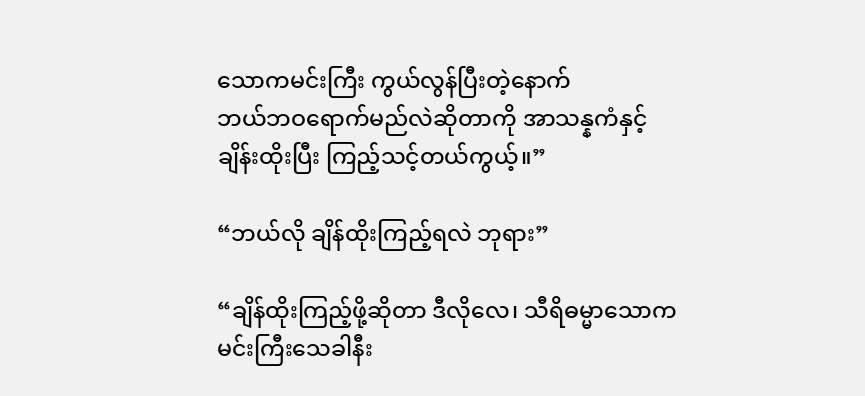သောကမင်းကြီး ကွယ်လွန်ပြီးတဲ့နောက်
ဘယ်ဘဝရောက်မည်လဲဆိုတာကို အာသန္နကံနှင့်
ချိန်းထိုးပြီး ကြည့်သင့်တယ်ကွယ့်။”

“ဘယ်လို ချိန်ထိုးကြည့်ရလဲ ဘုရား”

“ချိန်ထိုးကြည့်ဖို့ဆိုတာ ဒီလိုလေ၊ သီရိဓမ္မာသောက
မင်းကြီးသေခါနီး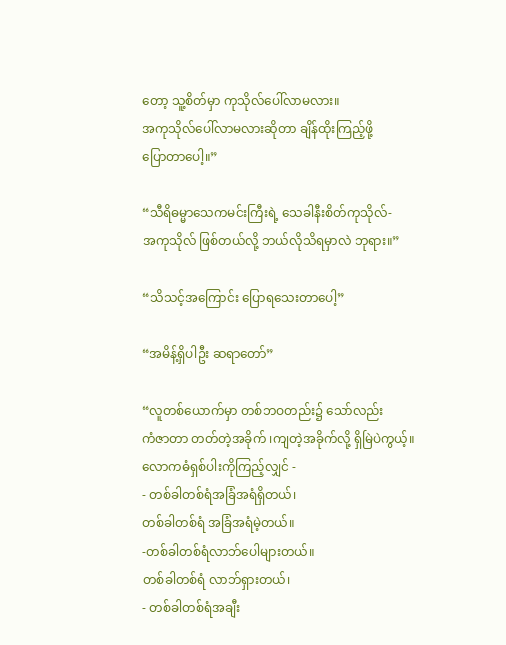တော့ သူ့စိတ်မှာ ကုသိုလ်ပေါ်လာမလား။
အကုသိုလ်ပေါ်လာမလားဆိုတာ ချိန်ထိုးကြည့်ဖို့
ပြောတာပေါ့။”

“သီရိဓမ္မာသေကမင်းကြီးရဲ့ သေခါနီးစိတ်ကုသိုလ်-
အကုသိုလ် ဖြစ်တယ်လို့ ဘယ်လိုသိရမှာလဲ ဘုရား။”

“သိသင့်အကြောင်း ပြောရသေးတာပေါ့”

“အမိန့်ရှိပါဦး ဆရာတော်”

“လူတစ်ယောက်မှာ တစ်ဘဝတည်း၌ သော်လည်း
ကံဇာတာ တတ်တဲ့အခိုက် ၊ကျတဲ့အခိုက်လို့ ရှိမြဲပဲကွယ့်။
လောကဓံရှစ်ပါးကိုကြည့်လျှင် -
- တစ်ခါတစ်ရံအခြံအရံရှိတယ်၊
တစ်ခါတစ်ရံ အခြံအရံမဲ့တယ်။
-တစ်ခါတစ်ရံလာဘ်ပေါများတယ်။
တစ်ခါတစ်ရံ လာဘ်ရှားတယ်၊
- တစ်ခါတစ်ရံအချီး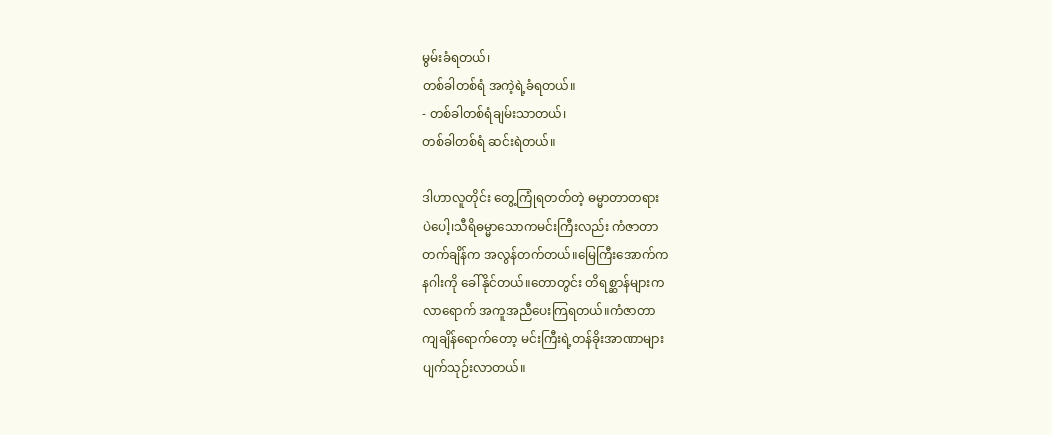မွမ်းခံရတယ်၊
တစ်ခါတစ်ရံ အကဲ့ရဲ့ခံရတယ်။
- တစ်ခါတစ်ရံချမ်းသာတယ်၊
တစ်ခါတစ်ရံ ဆင်းရဲတယ်။

ဒါဟာလူတိုင်း တွေ့ကြုံရတတ်တဲ့ ဓမ္မာတာတရား
ပဲပေါ့၊သီရိဓမ္မာသောကမင်းကြီးလည်း ကံဇာတာ
တက်ချိန်က အလွန်တက်တယ်။မြေကြီးအောက်က
နဂါးကို ခေါ်နိုင်တယ်။တောတွင်း တိရစ္ဆာန်များက
လာရောက် အကူအညီပေးကြရတယ်။ကံဇာတာ
ကျချိန်ရောက်တော့ မင်းကြီးရဲ့တန်ခိုးအာဏာများ
ပျက်သုဉ်းလာတယ်။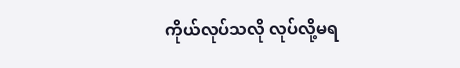ကိုယ်လုပ်သလို လုပ်လို့မရ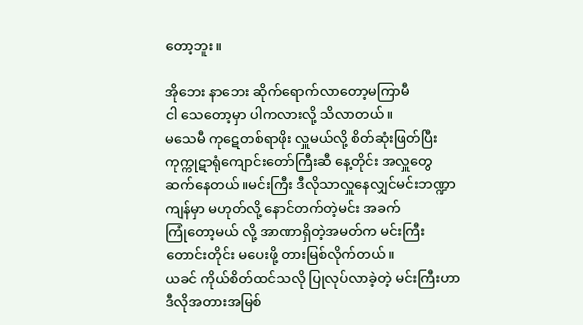တော့ဘူး။

အိုဘေး နာဘေး ဆိုက်ရောက်လာတော့မကြာမီ
ငါ သေတော့မှာ ပါကလားလို့ သိလာတယ်။
မသေမီ ကုဋေတစ်ရာဖိုး လှူမယ်လို့ စိတ်ဆုံးဖြတ်ပြီး
ကုက္ကုဋာရုံကျောင်းတော်ကြီးဆီ နေ့တိုင်း အလှူတွေ
ဆက်နေတယ်။မင်းကြီး ဒီလိုသာလှူနေလျှင်မင်းဘဏ္ဍာ
ကျန်မှာ မဟုတ်လို့ နောင်တက်တဲ့မင်း အခက်
ကြုံတော့မယ် လို့ အာဏာရှိတဲ့အမတ်က မင်းကြီး
တောင်းတိုင်း မပေးဖို့ တားမြစ်လိုက်တယ်။
ယခင် ကိုယ်စိတ်ထင်သလို ပြုလုပ်လာခဲ့တဲ့ မင်းကြီးဟာ
ဒီလိုအတားအမြစ်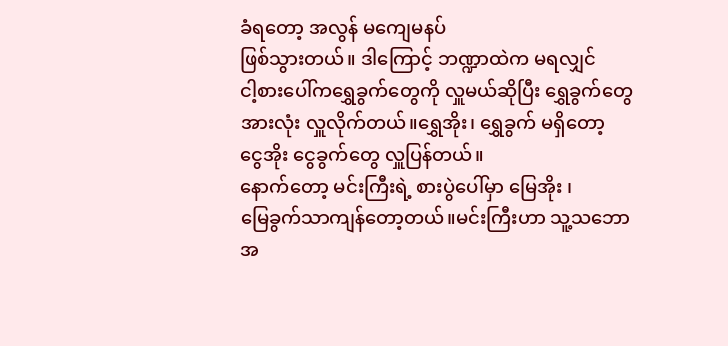ခံရတော့ အလွန် မကျေမနပ်
ဖြစ်သွားတယ်။ ဒါကြောင့် ဘဏ္ဍာထဲက မရလျှင်
ငါ့စားပေါ်ကရွှေခွက်တွေကို လှူမယ်ဆိုပြီး ရွှေခွက်တွေ
အားလုံး လှူလိုက်တယ်။ရွှေအိုး၊ ရွှေခွက် မရှိတော့
ငွေအိုး ငွေခွက်တွေ လှူပြန်တယ်။
နောက်တော့ မင်းကြီးရဲ့ စားပွဲပေါ်မှာ မြေအိုး ၊
မြေခွက်သာကျန်တော့တယ်။မင်းကြီးဟာ သူ့သဘော
အ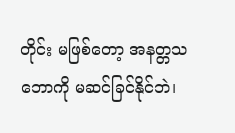တိုင်း မဖြစ်တော့ အနတ္တသဘောကို မဆင်ခြင်နိုင်ဘဲ၊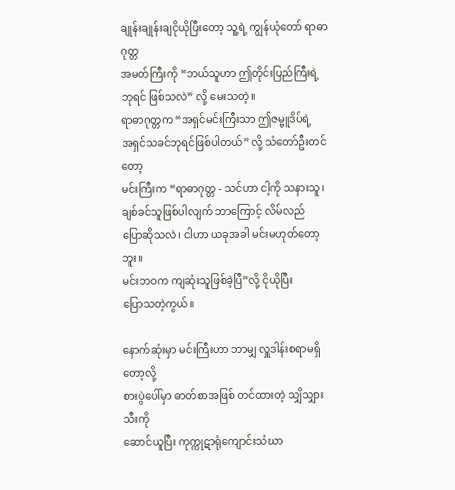ချုန်းချုန်းချငိုယိုပြီးတော့ သူ့ရဲ့ ကျွန်ယုံတော် ရာဓာဂုတ္တ
အမတ်ကြီးကို “ဘယ်သူဟာ ဤတိုင်းပြည်ကြီးရဲ့
ဘုရင် ဖြစ်သလဲ” လို့ မေးသတဲ့။
ရာဓာဂုတ္တက “အရှင်မင်းကြီးသာ ဤဇမ္ဗူဒိပ်ရဲ့
အရှင်သခင်ဘုရင်ဖြစ်ပါတယ်” လို့ သံတော်ဦးတင်တော့
မင်းကြီးက “ရာဓာဂုတ္တ - သင်ဟာ ငါ့ကို သနားသူ၊
ချစ်ခင်သူဖြစ်ပါလျက် ဘာကြောင့် လိမ်လည်
ပြောဆိုသလဲ၊ ငါဟာ ယခုအခါ မင်းမဟုတ်တော့ဘူး။
မင်းဘဝက ကျဆုံးသူဖြစ်ခဲ့ပြီ”လို့ ငိုယိုပြီး
ပြောသတဲ့ကွယ်။

နောက်ဆုံးမှာ မင်းကြီးဟာ ဘာမျှ လှူဒါန်းစရာမရှိတော့လို့
စားပွဲပေါ်မှာ ဓာတ်စာအဖြစ် တင်ထားတဲ့ သျှိသျှားသီးကို
ဆောင်ယူပြီး ကုက္ကုဋာရုံကျောင်းသံဃာ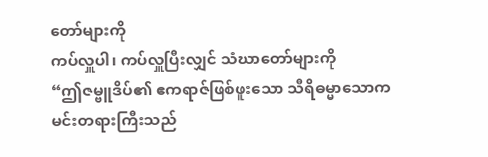တော်များကို
ကပ်လှူပါ၊ ကပ်လှူပြီးလျှင် သံဃာတော်များကို
“ဤဇမ္ဗူဒိပ်၏ ဧကရာဇ်ဖြစ်ဖူးသော သီရိဓမ္မာသောက
မင်းတရားကြီးသည်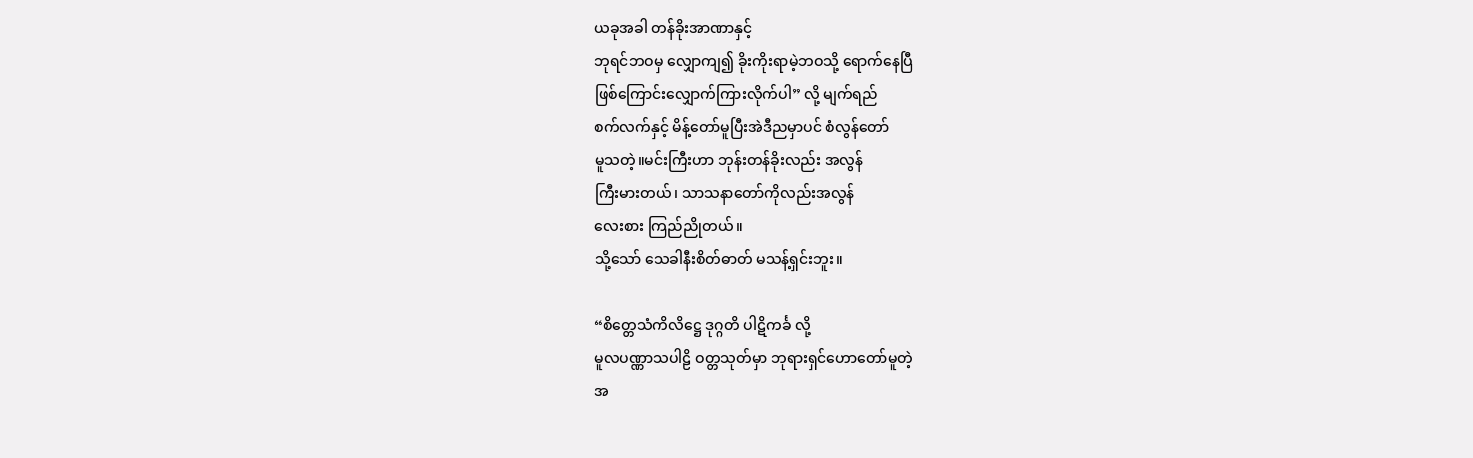ယခုအခါ တန်ခိုးအာဏာနှင့်
ဘုရင်ဘဝမှ လျှောကျ၍ ခိုးကိုးရာမဲ့ဘဝသို့ ရောက်နေပြီ
ဖြစ်ကြောင်းလျှောက်ကြားလိုက်ပါ” လို့ မျက်ရည်
စက်လက်နှင့် မိန့်တော်မူပြီးအဲဒီညမှာပင် စံလွန်တော်
မူသတဲ့။မင်းကြီးဟာ ဘုန်းတန်ခိုးလည်း အလွန်
ကြီးမားတယ်၊ သာသနာတော်ကိုလည်းအလွန်
လေးစား ကြည်ညိုတယ်။
သို့သော် သေခါနီးစိတ်ဓာတ် မသန့်ရှင်းဘူး။

“စိတ္တေသံကိလိဋ္ဌေ ဒုဂ္ဂတိ ပါဋိကင်္ခ လို့
မူလပဏ္ဏာသပါဠိ ဝတ္တသုတ်မှာ ဘုရားရှင်ဟောတော်မူတဲ့
အ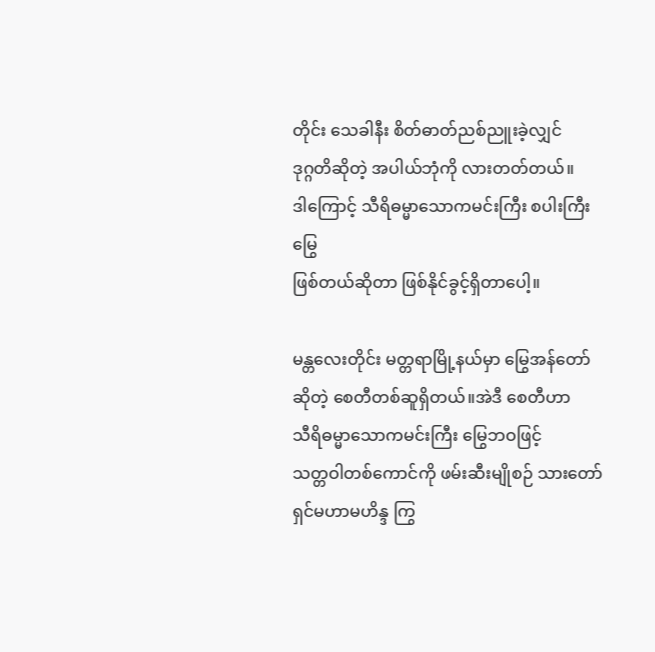တိုင်း သေခါနီး စိတ်ဓာတ်ညစ်ညူးခဲ့လျှင်
ဒုဂ္ဂတိဆိုတဲ့ အပါယ်ဘုံကို လားတတ်တယ်။
ဒါကြောင့် သီရိဓမ္မာသောကမင်းကြီး စပါးကြီးမြွေ
ဖြစ်တယ်ဆိုတာ ဖြစ်နိုင်ခွင့်ရှိတာပေါ့။

မန္တလေးတိုင်း မတ္တရာမြို့နယ်မှာ မြွေအန်တော်
ဆိုတဲ့ စေတီတစ်ဆူရှိတယ်။အဲဒီ စေတီဟာ
သီရိဓမ္မာသောကမင်းကြီး မြွေဘဝဖြင့်
သတ္တဝါတစ်ကောင်ကို ဖမ်းဆီးမျိုစဉ် သားတော်
ရှင်မဟာမဟိန္ဒ ကြွ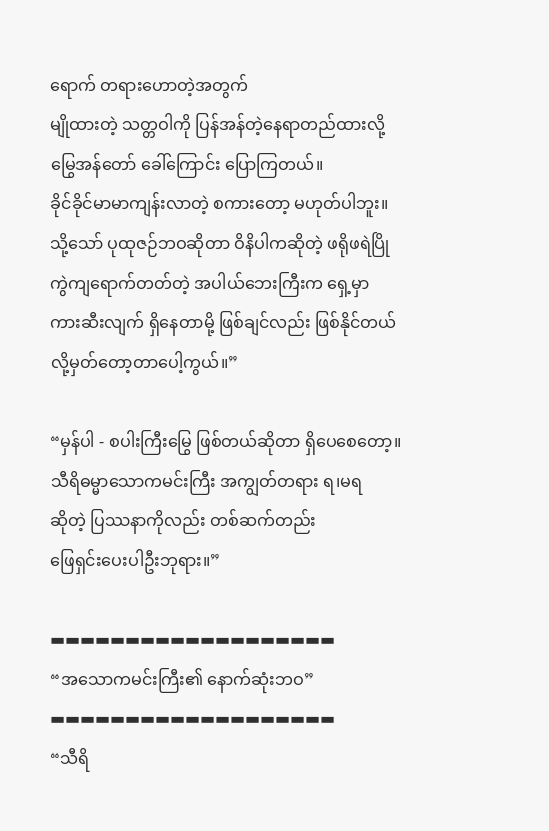ရောက် တရားဟောတဲ့အတွက်
မျိုထားတဲ့ သတ္တဝါကို ပြန်အန်တဲ့နေရာတည်ထားလို့
မြွေအန်တော် ခေါ်ကြောင်း ပြောကြတယ်။
ခိုင်ခိုင်မာမာကျန်းလာတဲ့ စကားတော့ မဟုတ်ပါဘူး။
သို့သော် ပုထုဇဉ်ဘဝဆိုတာ ဝိနိပါကဆိုတဲ့ ဖရိုဖရဲပြို
ကွဲကျရောက်တတ်တဲ့ အပါယ်ဘေးကြီးက ရှေ့မှာ
ကားဆီးလျက် ရှိနေတာမို့ ဖြစ်ချင်လည်း ဖြစ်နိုင်တယ်
လို့မှတ်တော့တာပေါ့ကွယ်။”

“မှန်ပါ - စပါးကြီးမြွေ ဖြစ်တယ်ဆိုတာ ရှိပေစေတော့။
သီရိဓမ္မာသောကမင်းကြီး အကျွတ်တရား ရ၊မရ
ဆိုတဲ့ ပြဿနာကိုလည်း တစ်ဆက်တည်း
ဖြေရှင်းပေးပါဦးဘုရား။”

▬▬▬▬▬▬▬▬▬▬▬▬▬▬▬▬▬▬▬
“အသောကမင်းကြီး၏ နောက်ဆုံးဘဝ”
▬▬▬▬▬▬▬▬▬▬▬▬▬▬▬▬▬▬▬
“သီရိ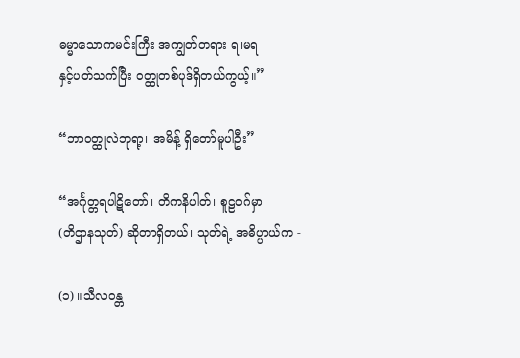ဓမ္မာသောကမင်းကြီး အကျွတ်တရား ရ၊မရ
နှင့်ပတ်သက်ပြီး ဝတ္ထုတစ်ပုဒ်ရှိတယ်ကွယ့်။”

“ဘာဝတ္ထုလဲဘုရာ့၊ အမိန့် ရှိတော်မူပါဦး”

“အင်္ဂုတ္တရပါဋိတော်၊ တိကနိပါတ်၊ စူဠဝဂ်မှာ
(တိဌာနသုတ်) ဆိုတာရှိတယ်၊ သုတ်ရဲ့ အဓိပ္ပာယ်က -

(၁) ။သီလဝန္တ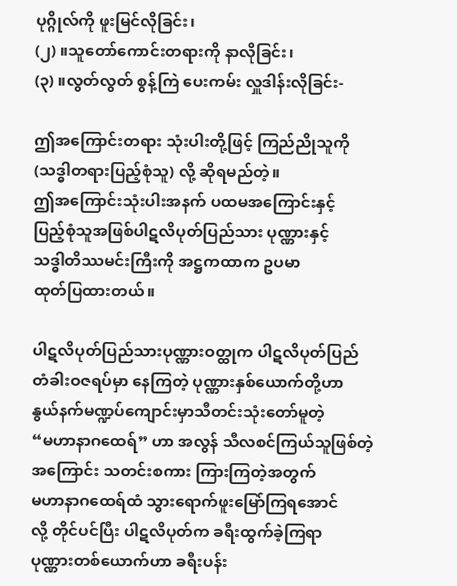ပုဂ္ဂိုလ်ကို ဖူးမြင်လိုခြင်း၊
(၂) ။သူတော်ကောင်းတရားကို နာလိုခြင်း၊
(၃) ။လွတ်လွတ် စွန့်ကြဲ ပေးကမ်း လှူဒါန်းလိုခြင်း-

ဤအကြောင်းတရား သုံးပါးတို့ဖြင့် ကြည်ညိုသူကို
(သဒ္ဓါတရားပြည့်စုံသူ) လို့ ဆိုရမည်တဲ့။
ဤအကြောင်းသုံးပါးအနက် ပထမအကြောင်းနှင့်
ပြည့်စုံသူအဖြစ်ပါဋလိပုတ်ပြည်သား ပုဏ္ဏားနှင့်
သဒ္ဓါတိဿမင်းကြီးကို အဋ္ဌကထာက ဥပမာ
ထုတ်ပြထားတယ်။

ပါဋလိပုတ်ပြည်သားပုဏ္ဏားဝတ္ထုက ပါဋလိပုတ်ပြည်
တံခါးဝဇရပ်မှာ နေကြတဲ့ ပုဏ္ဏားနှစ်ယောက်တို့ဟာ
နွယ်နက်မဏ္ဍပ်ကျောင်းမှာသီတင်းသုံးတော်မူတဲ့
“မဟာနာဂထေရ်” ဟာ အလွန် သီလစင်ကြယ်သူဖြစ်တဲ့
အကြောင်း သတင်းစကား ကြားကြတဲ့အတွက်
မဟာနာဂထေရ်ထံ သွားရောက်ဖူးမြော်ကြရအောင်
လို့ တိုင်ပင်ပြီး ပါဋလိပုတ်က ခရီးထွက်ခဲ့ကြရာ
ပုဏ္ဏားတစ်ယောက်ဟာ ခရီးပန်း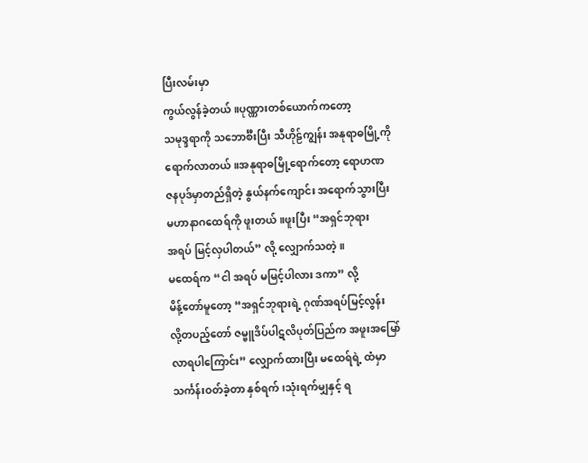ပြီးလမ်းမှာ
ကွယ်လွန်ခဲ့တယ်။ပုဏ္ဏားတစ်ယောက်ကတော့
သမုဒ္ဒရာကို သဘောင်္စီးပြီး သီဟိုဠ်ကျွန်း အနုရာဓမြို့ကို
ရောက်လာတယ်။အနုရာဓမြို့ရောက်တော့ ရောဟဏ
ဇနပုဒ်မှာတည်ရှိတဲ့ နွယ်နက်ကျောင်း အရောက်သွားပြီး
မဟာနာဂထေရ်ကို ဖူးတယ်။ဖူးပြီး “အရှင်ဘုရား
အရပ် မြင့်လှပါတယ်” လို့ လျှောက်သတဲ့။
မထေရ်က “ငါ အရပ် မမြင့်ပါလား ဒကာ” လို့
မိန့်တော်မူတော့ “အရှင်ဘုရားရဲ့ ဂုဏ်အရပ်မြင့်လွန်း
လို့တပည့်တော် ဇမ္ဗူဒိပ်ပါဋလိပုတ်ပြည်က အဖူးအမြော်
လာရပါကြောင်း” လျှောက်ထားပြီး မထေရ်ရဲ့ ထံမှာ
သင်္ကန်းဝတ်ခဲ့တာ နှစ်ရက်၊သုံးရက်မျှနှင့် ရ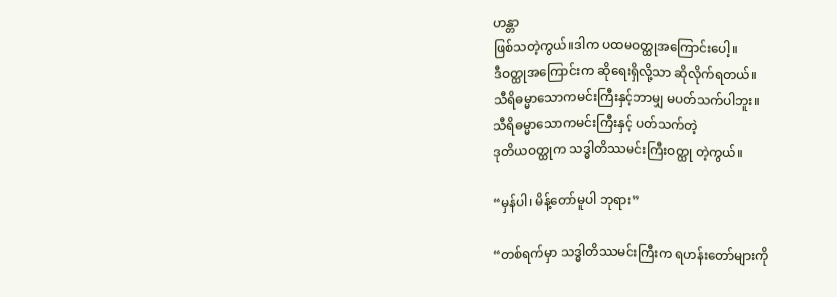ဟန္တာ
ဖြစ်သတဲ့ကွယ်။ဒါက ပထမဝတ္ထုအကြောင်းပေါ့။
ဒီဝတ္ထုအကြောင်းက ဆိုရေးရှိလို့သာ ဆိုလိုက်ရတယ်။
သီရိဓမ္မာသောကမင်းကြီးနှင့်ဘာမျှ မပတ်သက်ပါဘူး။
သီရိဓမ္မာသောကမင်းကြီးနှင့် ပတ်သက်တဲ့
ဒုတိယဝတ္ထုက သဒ္ဓါတိဿမင်းကြီးဝတ္ထု တဲ့ကွယ်။

“မှန်ပါ၊ မိန့်တော်မူပါ ဘုရား”

“တစ်ရက်မှာ သဒ္ဓါတိဿမင်းကြီးက ရဟန်းတော်များကို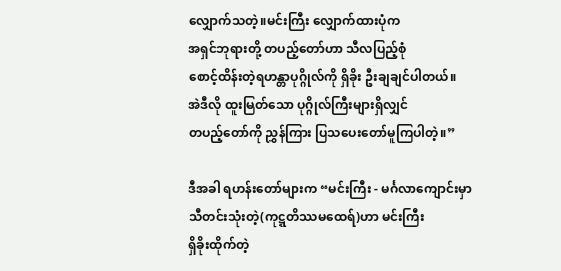လျှောက်သတဲ့။မင်းကြီး လျှောက်ထားပုံက
အရှင်ဘုရားတို့ တပည့်တော်ဟာ သီလပြည့်စုံ
စောင့်ထိန်းတဲ့ရဟန္တာပုဂ္ဂိုလ်ကို ရှိခိုး ဦးချချင်ပါတယ်။
အဲဒီလို ထူးမြတ်သော ပုဂ္ဂိုလ်ကြီးများရှိလျှင်
တပည့်တော်ကို ညွှန်ကြား ပြသပေးတော်မူကြပါတဲ့။”

ဒီအခါ ရဟန်းတော်များက “မင်းကြီး - မင်္ဂလာကျောင်းမှာ
သီတင်းသုံးတဲ့(ကုဋ္ဋတိဿမထေရ်)ဟာ မင်းကြီး
ရှိခိုးထိုက်တဲ့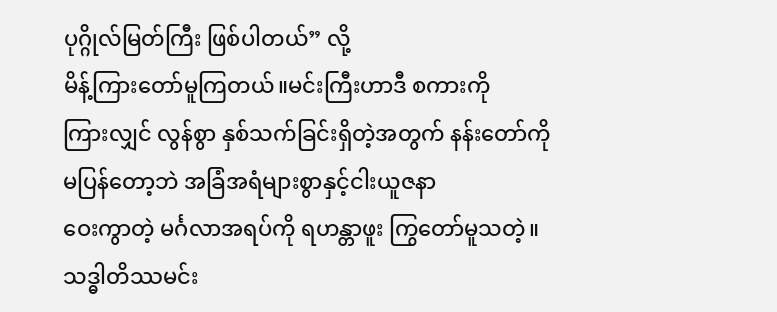ပုဂ္ဂိုလ်မြတ်ကြီး ဖြစ်ပါတယ်” လို့
မိန့်ကြားတော်မူကြတယ်။မင်းကြီးဟာဒီ စကားကို
ကြားလျှင် လွန်စွာ နှစ်သက်ခြင်းရှိတဲ့အတွက် နန်းတော်ကို
မပြန်တော့ဘဲ အခြံအရံများစွာနှင့်ငါးယူဇနာ
ဝေးကွာတဲ့ မင်္ဂလာအရပ်ကို ရဟန္တာဖူး ကြွတော်မူသတဲ့။
သဒ္ဓါတိဿမင်း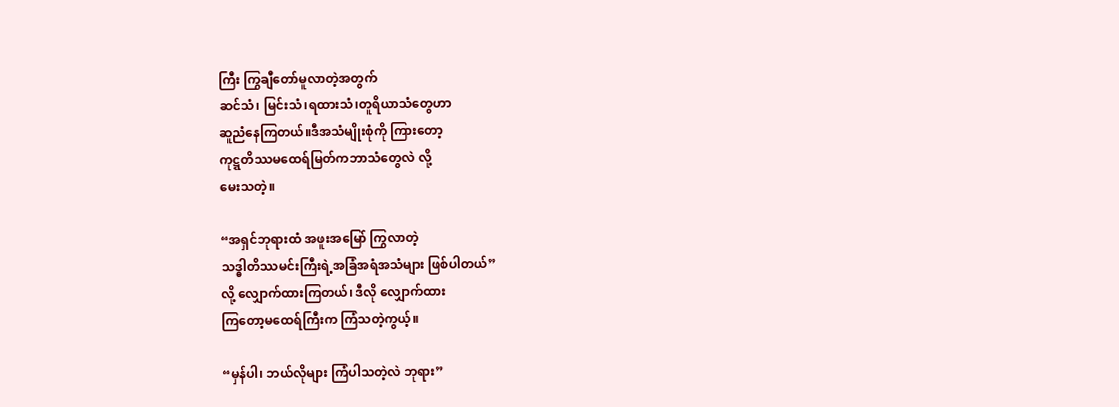ကြီး ကြွချီတော်မူလာတဲ့အတွက်
ဆင်သံ၊ မြင်းသံ၊ရထားသံ၊တူရိယာသံတွေဟာ
ဆူညံနေကြတယ်။ဒီအသံမျိုးစုံကို ကြားတော့
ကုဋ္ဋတိဿမထေရ်မြတ်ကဘာသံတွေလဲ လို့
မေးသတဲ့။

“အရှင်ဘုရားထံ အဖူးအမြော် ကြွလာတဲ့
သဒ္ဓါတိဿမင်းကြီးရဲ့အခြံအရံအသံများ ဖြစ်ပါတယ်”
လို့ လျှောက်ထားကြတယ်၊ ဒီလို လျှောက်ထား
ကြတော့မထေရ်ကြီးက ကြံသတဲ့ကွယ့်။

“မှန်ပါ၊ ဘယ်လိုများ ကြံပါသတဲ့လဲ ဘုရား”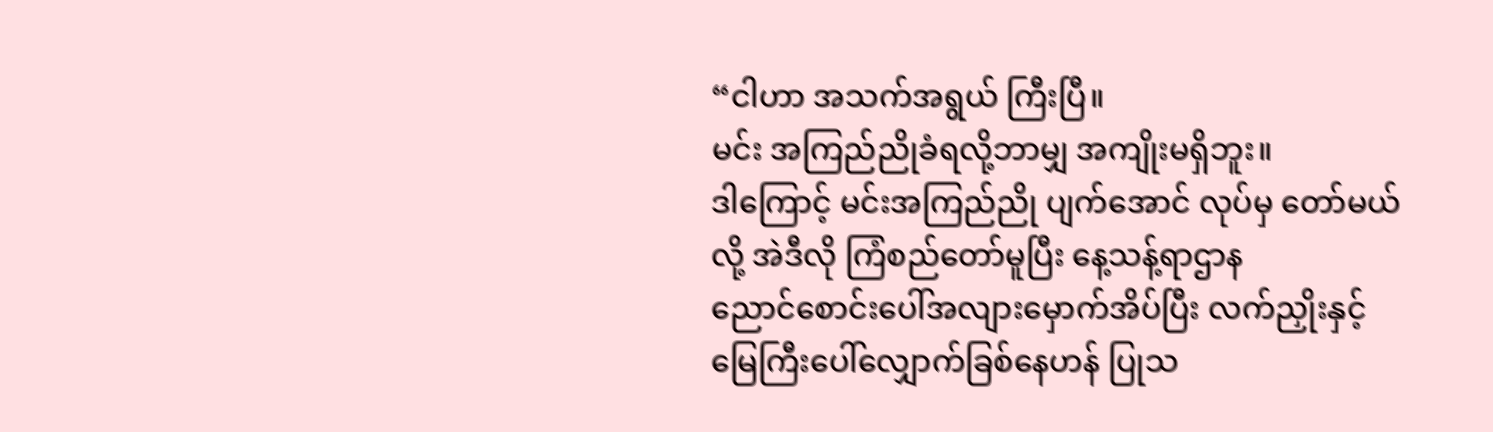“ငါဟာ အသက်အရွယ် ကြီးပြီ။
မင်း အကြည်ညိုခံရလို့ဘာမျှ အကျိုးမရှိဘူး။
ဒါကြောင့် မင်းအကြည်ညို ပျက်အောင် လုပ်မှ တော်မယ်
လို့ အဲဒီလို ကြံစည်တော်မူပြီး နေ့သန့်ရာဌာန
ညောင်စောင်းပေါ်အလျားမှောက်အိပ်ပြီး လက်ညှိုးနှင့်
မြေကြီးပေါ်လျှောက်ခြစ်နေဟန် ပြုသ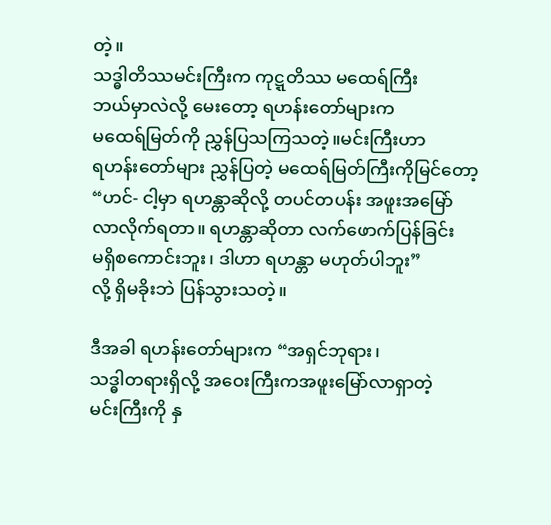တဲ့။
သဒ္ဓါတိဿမင်းကြီးက ကုဋ္ဋတိဿ မထေရ်ကြီး
ဘယ်မှာလဲလို့ မေးတော့ ရဟန်းတော်များက
မထေရ်မြတ်ကို ညွှန်ပြသကြသတဲ့။မင်းကြီးဟာ
ရဟန်းတော်များ ညွှန်ပြတဲ့ မထေရ်မြတ်ကြီးကိုမြင်တော့
“ဟင်- ငါ့မှာ ရဟန္တာဆိုလို့ တပင်တပန်း အဖူးအမြော်
လာလိုက်ရတာ။ ရဟန္တာဆိုတာ လက်ဖောက်ပြန်ခြင်း
မရှိစကောင်းဘူး၊ ဒါဟာ ရဟန္တာ မဟုတ်ပါဘူး”
လို့ ရှိမခိုးဘဲ ပြန်သွားသတဲ့။

ဒီအခါ ရဟန်းတော်များက “အရှင်ဘုရား၊
သဒ္ဓါတရားရှိလို့ အဝေးကြီးကအဖူးမြော်လာရှာတဲ့
မင်းကြီးကို နှ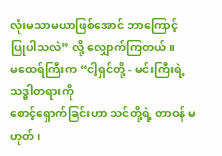လုံးမသာမယာဖြစ်အောင် ဘာကြောင့်
ပြုပါသလဲ” လို့ လျှောက်ကြတယ်။
မထေရ်ကြီးက “ငါ့ရှင်တို့ - မင်းကြီးရဲ့ သဒ္ဓါတရားကို
စောင့်ရှောက်ခြင်းဟာ သင်တို့ရဲ့ တာဝန် မဟုတ်၊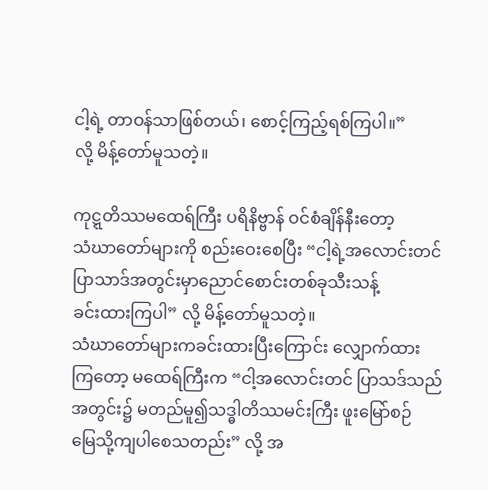ငါ့ရဲ့ တာဝန်သာဖြစ်တယ်၊ စောင့်ကြည့်ရစ်ကြပါ။”
လို့ မိန့်တော်မူသတဲ့။

ကုဋ္ဋတိဿမထေရ်ကြီး ပရိနိဗ္ဗာန် ဝင်စံချိန်နီးတော့
သံဃာတော်များကို စည်းဝေးစေပြီး “ငါ့ရဲ့အလောင်းတင်
ပြာသာဒ်အတွင်းမှာညောင်စောင်းတစ်ခုသီးသန့်
ခင်းထားကြပါ” လို့ မိန့်တော်မူသတဲ့။
သံဃာတော်များကခင်းထားပြီးကြောင်း လျှောက်ထား
ကြတော့ မထေရ်ကြီးက “ငါ့အလောင်းတင် ပြာသဒ်သည်
အတွင်း၌ မတည်မူ၍သဒ္ဓါတိဿမင်းကြီး ဖူးမြော်စဉ်
မြေသို့ကျပါစေသတည်း” လို့ အ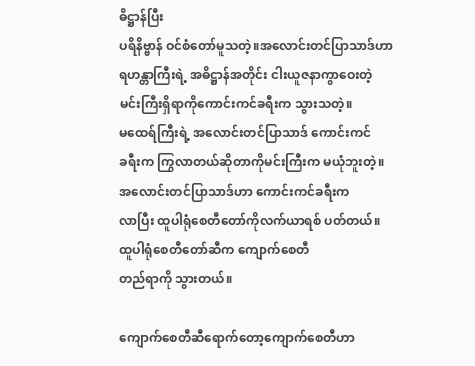ဓိဋ္ဌာန်ပြီး
ပရိနိဗ္ဗာန် ဝင်စံတော်မူသတဲ့။အလောင်းတင်ပြာသာဒ်ဟာ
ရဟန္တာကြီးရဲ့ အဓိဋ္ဌာန်အတိုင်း ငါးယူဇနာကွာဝေးတဲ့
မင်းကြီးရှိရာကိုကောင်းကင်ခရီးက သွားသတဲ့။
မထေရ်ကြီးရဲ့ အလောင်းတင်ပြာသာဒ် ကောင်းကင်
ခရီးက ကြွလာတယ်ဆိုတာကိုမင်းကြီးက မယုံဘူးတဲ့။
အလောင်းတင်ပြာသာဒ်ဟာ ကောင်းကင်ခရီးက
လာပြီး ထူပါရုံစေတီတော်ကိုလက်ယာရစ် ပတ်တယ်။
ထူပါရုံစေတီတော်ဆီက ကျောက်စေတီ
တည်ရာကို သွားတယ်။

ကျောက်စေတီဆီရောက်တော့ကျောက်စေတီဟာ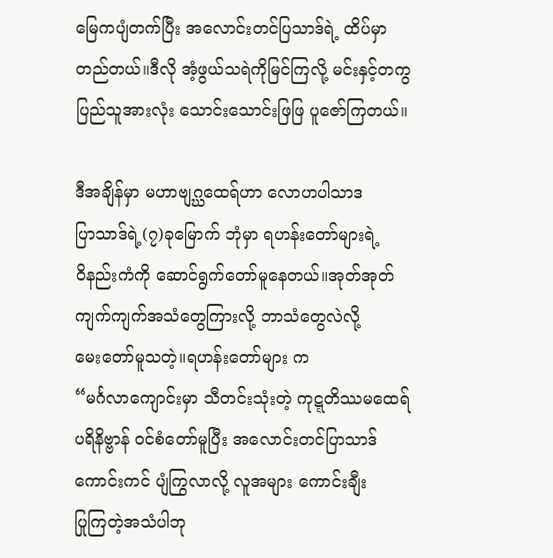မြေကပျံတက်ပြီး အလောင်းတင်ပြသာဒ်ရဲ့ ထိပ်မှာ
တည်တယ်။ဒီလို အံ့ဖွယ်သရဲကိုမြင်ကြလို့ မင်းနှင့်တကွ
ပြည်သူအားလုံး သောင်းသောင်းဖြဖြ ပူဇော်ကြတယ်။

ဒီအချိန်မှာ မဟာဗျဂ္ဃထေရ်ဟာ လောဟပါသာဒ
ပြာသာဒ်ရဲ့(၇)ခုမြောက် ဘုံမှာ ရဟန်းတော်များရဲ့
ဝိနည်းကံကို ဆောင်ရွက်တော်မူနေတယ်။အုတ်အုတ်
ကျက်ကျက်အသံတွေကြားလို့ ဘာသံတွေလဲလို့
မေးတော်မူသတဲ့။ရဟန်းတော်များ က
“မင်္ဂလာကျောင်းမှာ သီတင်းသုံးတဲ့ ကုဋ္ဋတိဿမထေရ်
ပရိနိဗ္ဗာန် ဝင်စံတော်မူပြီး အလောင်းတင်ပြာသာဒ်
ကောင်းကင် ပျံကြွလာလို့ လူအများ ကောင်းချီး
ပြုကြတဲ့အသံပါဘု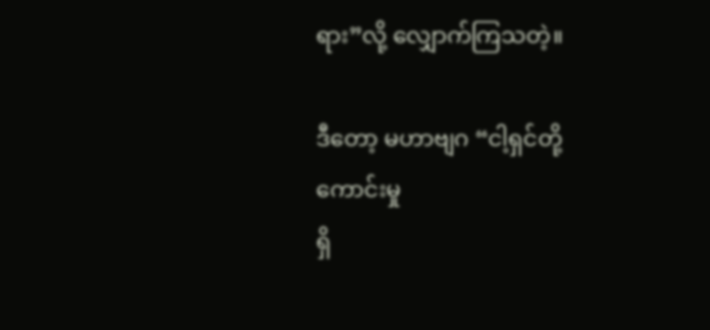ရား”လို့ လျှောက်ကြသတဲ့။

ဒီတော့ မဟာဗျဂ “ငါ့ရှင်တို့ ကောင်းမှု
ရှိ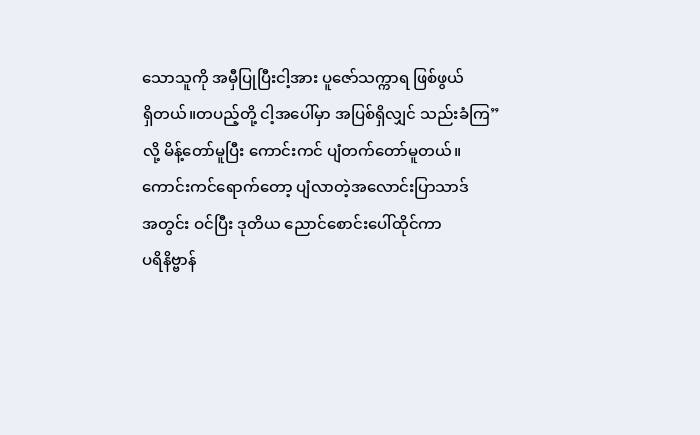သောသူကို အမှီပြုပြီးငါ့အား ပူဇော်သက္ကာရ ဖြစ်ဖွယ်
ရှိတယ်။တပည့်တို့ ငါ့အပေါ်မှာ အပြစ်ရှိလျှင် သည်းခံကြ”
လို့ မိန့်တော်မူပြီး ကောင်းကင် ပျံတက်တော်မူတယ်။
ကောင်းကင်ရောက်တော့ ပျံလာတဲ့အလောင်းပြာသာဒ်
အတွင်း ဝင်ပြီး ဒုတိယ ညောင်စောင်းပေါ်ထိုင်ကာ
ပရိနိဗ္ဗာန်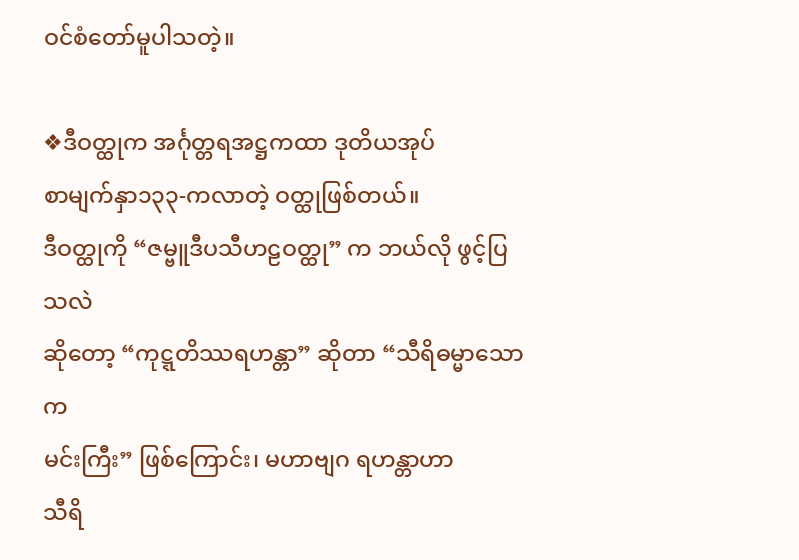ဝင်စံတော်မူပါသတဲ့။

❖ဒီဝတ္ထုက အင်္ဂုတ္တရအဋ္ဌကထာ ဒုတိယအုပ်
စာမျက်နှာ၁၃၃-ကလာတဲ့ ဝတ္ထုဖြစ်တယ်။
ဒီဝတ္ထုကို “ဇမ္ဗူဒီပသီဟဠဝတ္ထု” က ဘယ်လို ဖွင့်ပြသလဲ
ဆိုတော့ “ကုဋ္ဋတိဿရဟန္တာ” ဆိုတာ “သီရိဓမ္မာသောက
မင်းကြီး” ဖြစ်ကြောင်း၊ မဟာဗျဂ ရဟန္တာဟာ
သီရိ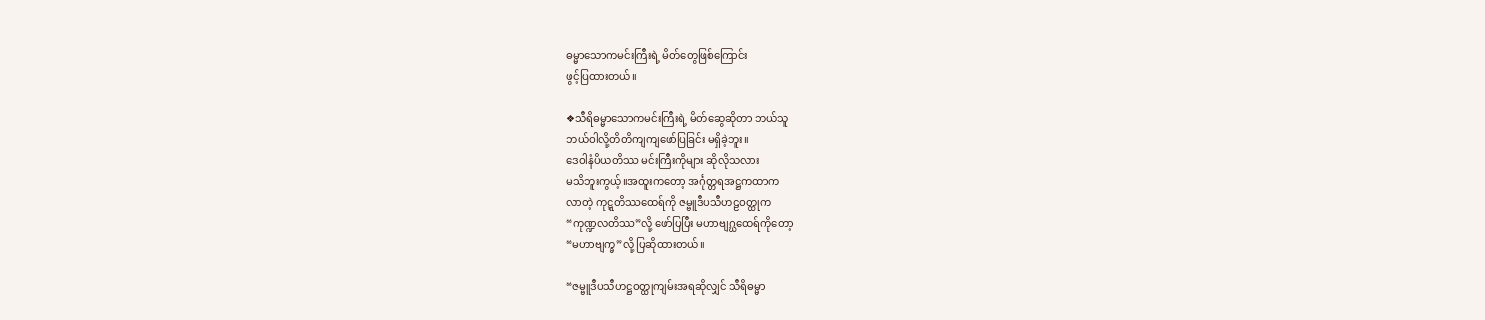ဓမ္မာသောကမင်းကြီးရဲ့ မိတ်တွေဖြစ်ကြောင်း
ဖွင့်ပြထားတယ်။

❖သီရိဓမ္မာသောကမင်းကြီးရဲ့ မိတ်ဆွေဆိုတာ ဘယ်သူ
ဘယ်ဝါလို့တိတိကျကျဖော်ပြခြင်း မရှိခဲ့ဘူး။
ဒေဝါနံပိယတိဿ မင်းကြီးကိုများ ဆိုလိုသလား
မသိဘူးကွယ့်။အထူးကတော့ အင်္ဂုတ္တရအဋ္ဌကထာက
လာတဲ့ ကုဋ္ဋတိဿထေရ်ကို ဇမ္ဗူဒီပသီဟဠဝတ္ထုက
“ကုဏ္ဍလတိဿ”လို့ ဖော်ပြပြီး မဟာဗျဂ္ဃထေရ်ကိုတော့
“မဟာဗျက္ခ”လို့ ပြဆိုထားတယ်။

“ဇမ္ဗူဒီပသီဟဋ္ဌဝတ္ထုကျမ်းအရဆိုလျှင် သီရိဓမ္မာ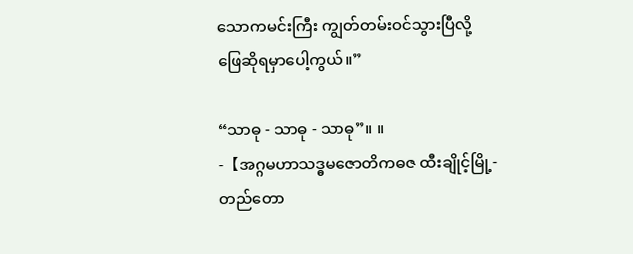သောကမင်းကြီး ကျွတ်တမ်းဝင်သွားပြီလို့
ဖြေဆိုရမှာပေါ့ကွယ်။”

“သာဓု - သာဓု - သာဓု”။ ။
-【အဂ္ဂမဟာသဒ္ဓမဇောတိကဓဇ ထီးချိုင့်မြို့-
တည်တော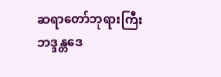ဆရာတော်ဘုရားကြီး ဘဒ္ဒန္တဒေ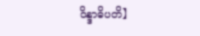ဝိန္ဒာဓိပတိ】